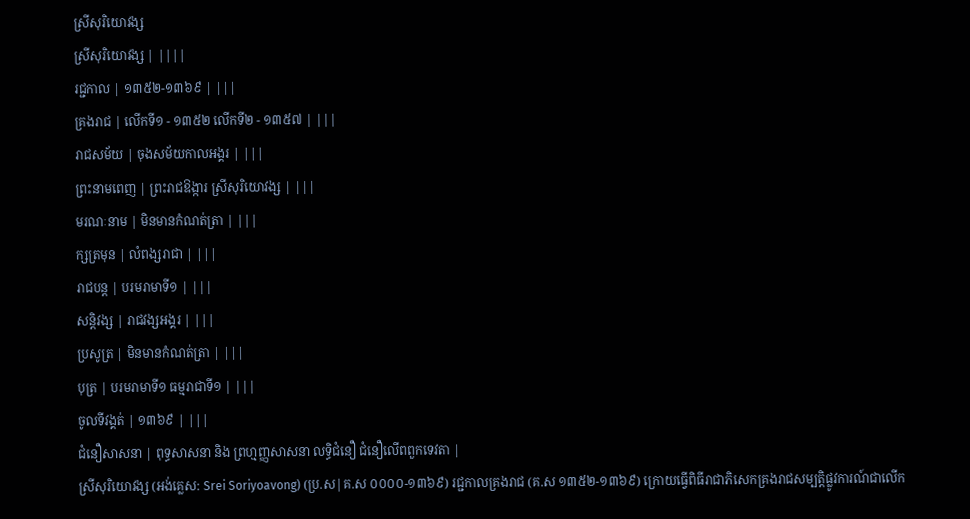ស្រីសុរិយោវង្ស
ស្រីសុរិយោវង្ស | ||||
រជ្ជកាល | ១៣៥២-១៣៦៩ | |||
គ្រងរាជ | លើកទី១ - ១៣៥២ លើកទី២ - ១៣៥៧ | |||
រាជសម័យ | ចុងសម័យកាលអង្គរ | |||
ព្រះនាមពេញ | ព្រះរាជឱង្ការ ស្រីសុរិយោវង្ស | |||
មរណៈនាម | មិនមានកំណត់ត្រា | |||
ក្សត្រមុន | លំពង្សរាជា | |||
រាជបន្ត | បរមរាមាទី១ | |||
សន្តិវង្ស | រាជវង្សអង្គរ | |||
ប្រសូត្រ | មិនមានកំណត់ត្រា | |||
បុត្រ | បរមរាមាទី១ ធម្មរាជាទី១ | |||
ចូលទីវង្គត់ | ១៣៦៩ | |||
ជំនឿសាសនា | ពុទ្ធសាសនា និង ព្រហ្មញ្ញសាសនា លទ្ធិជំនឿ ជំនឿលើពពួកទេវតា |
ស្រីសុរិយោវង្ស (អង់គ្លេស: Srei Soriyoavong) (ប្រ.ស|គ.ស ០០០០-១៣៦៩) រជ្ជកាលគ្រងរាជ (គ.ស ១៣៥២-១៣៦៩) ក្រោយធ្វើពិធីរាជាភិសេកគ្រងរាជសម្បត្តិផ្លូវការណ៍ជាលើក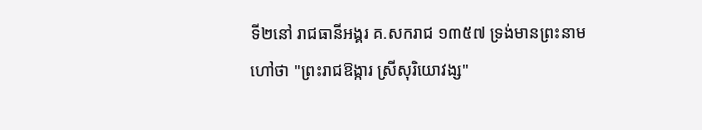ទី២នៅ រាជធានីអង្គរ គ.សករាជ ១៣៥៧ ទ្រង់មានព្រះនាមហៅថា "ព្រះរាជឱង្ការ ស្រីសុរិយោវង្ស"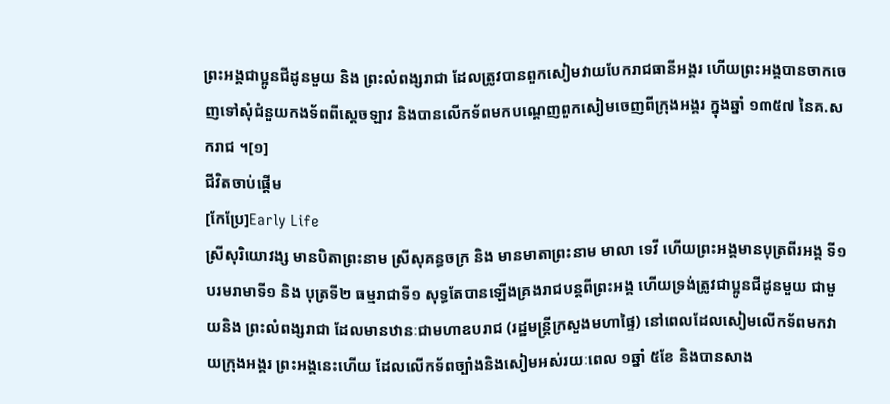ព្រះអង្គជាប្អូនជីដូនមួយ និង ព្រះលំពង្សរាជា ដែលត្រូវបានពួកសៀមវាយបែករាជធានីអង្គរ ហើយព្រះអង្គបានចាកចេញទៅសុំជំនួយកងទ័ពពីស្ដេចឡាវ និងបានលើកទ័ពមកបណ្ដេញពួកសៀមចេញពីក្រុងអង្គរ ក្នុងឆ្នាំ ១៣៥៧ នៃគ.សករាជ ។[១]
ជីវិតចាប់ផ្ដើម
[កែប្រែ]Early Life
ស្រីសុរិយោវង្ស មានបិតាព្រះនាម ស្រីសុគន្ធចក្រ និង មានមាតាព្រះនាម មាលា ទេវី ហើយព្រះអង្គមានបុត្រពីរអង្គ ទី១ បរមរាមាទី១ និង បុត្រទី២ ធម្មរាជាទី១ សុទ្ធតែបានឡើងគ្រងរាជបន្តពីព្រះអង្គ ហើយទ្រង់ត្រូវជាប្អូនជីដូនមួយ ជាមួយនិង ព្រះលំពង្សរាជា ដែលមានឋានៈជាមហាឧបរាជ (រដ្ឋមន្ត្រីក្រសួងមហាផ្ទៃ) នៅពេលដែលសៀមលើកទ័ពមកវាយក្រុងអង្គរ ព្រះអង្គនេះហើយ ដែលលើកទ័ពច្បាំងនិងសៀមអស់រយៈពេល ១ឆ្នាំ ៥ខែ និងបានសាង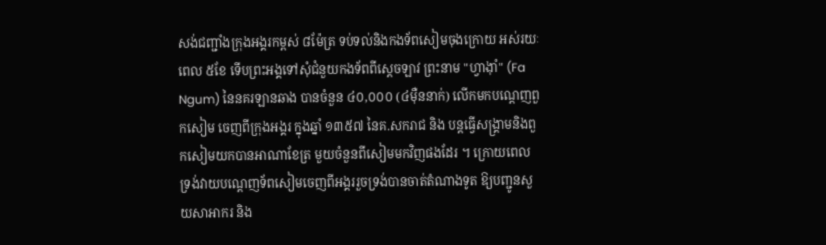សង់ជញ្ជាំងក្រុងអង្គរកម្ពស់ ៨ម៉ែត្រ ទប់ទល់និងកងទ័ពសៀមចុងក្រោយ អស់រយៈពេល ៥ខែ ទើបព្រះអង្គទៅសុំជំនួយកងទ័ពពីស្ដេចឡាវ ព្រះនាម "ហ្វាង៉ាំ" (Fa Ngum) នៃនគរឡានឆាង បានចំនួន ៤០,០០០ (៤មុឺននាក់) លើកមកបណ្ដេញពួកសៀម ចេញពីក្រុងអង្គរ ក្នុងឆ្នាំ ១៣៥៧ នៃគ.សករាជ និង បន្តធ្វើសង្គ្រាមនិងពួកសៀមយកបានអាណាខែត្រ មួយចំនួនពីសៀមមកវិញផងដែរ ។ ក្រោយពេលទ្រង់វាយបណ្ដេញទ័ពសៀមចេញពីអង្គររួចទ្រង់បានចាត់តំណាងទូត ឱ្យបញ្ជូនសួយសាអាករ និង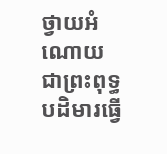ថ្វាយអំណោយ ជាព្រះពុទ្ធបដិមារធ្វើ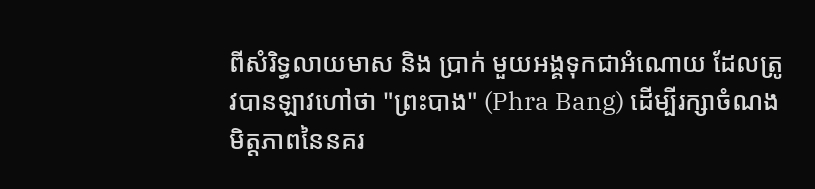ពីសំរិទ្ធលាយមាស និង ប្រាក់ មួយអង្គទុកជាអំណោយ ដែលត្រូវបានឡាវហៅថា "ព្រះបាង" (Phra Bang) ដើម្បីរក្សាចំណងមិត្តភាពនៃនគរ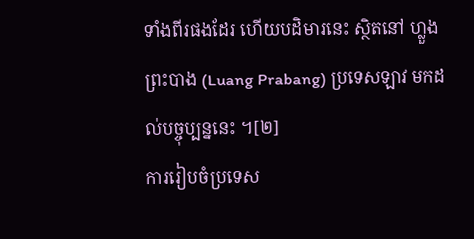ទាំងពីរផងដែរ ហើយបដិមារនេះ ស្ថិតនៅ ហ្លួងព្រះបាង (Luang Prabang) ប្រទេសឡាវ មកដល់បច្ចុប្បន្ននេះ ។[២]
ការរៀបចំប្រទេស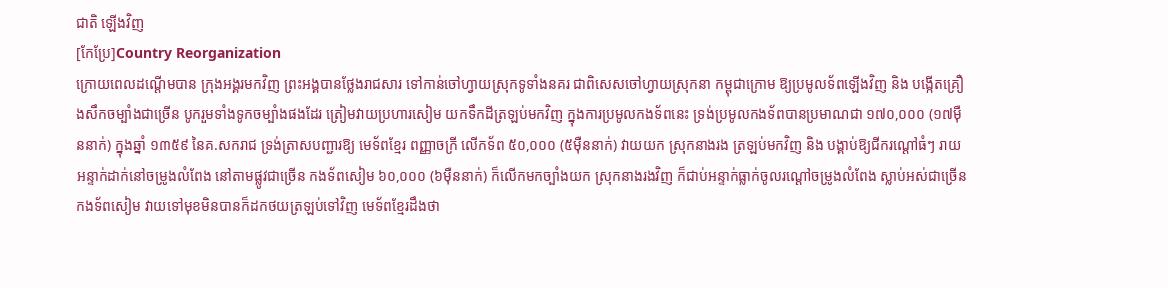ជាតិ ឡើងវិញ
[កែប្រែ]Country Reorganization
ក្រោយពេលដណ្ដើមបាន ក្រុងអង្គរមកវិញ ព្រះអង្គបានថ្លែងរាជសារ ទៅកាន់ចៅហ្វាយស្រុកទូទាំងនគរ ជាពិសេសចៅហ្វាយស្រុកនា កម្ពុជាក្រោម ឱ្យប្រមូលទ័ពឡើងវិញ និង បង្កើតគ្រឿងសឹកចម្បាំងជាច្រើន បូករួមទាំងទូកចម្បាំងផងដែរ ត្រៀមវាយប្រហារសៀម យកទឹកដីត្រឡប់មកវិញ ក្នុងការប្រមូលកងទ័ពនេះ ទ្រង់ប្រមូលកងទ័ពបានប្រមាណជា ១៧០,០០០ (១៧មុឺននាក់) ក្នុងឆ្នាំ ១៣៥៩ នៃគ.សករាជ ទ្រង់ត្រាសបញ្ជារឱ្យ មេទ័ពខ្មែរ ពញ្ញាចក្រី លើកទ័ព ៥០,០០០ (៥មុឺននាក់) វាយយក ស្រុកនាងរង ត្រឡប់មកវិញ និង បង្គាប់ឱ្យជីករណ្ដៅធំៗ រាយអន្ទាក់ដាក់នៅចម្រូងលំពែង នៅតាមផ្លូវជាច្រើន កងទ័ពសៀម ៦០,០០០ (៦មុឺននាក់) ក៏លើកមកច្បាំងយក ស្រុកនាងរងវិញ ក៏ជាប់អន្ទាក់ធ្លាក់ចូលរណ្ដៅចម្រូងលំពែង ស្លាប់អស់ជាច្រើន កងទ័ពសៀម វាយទៅមុខមិនបានក៏ដកថយត្រឡប់ទៅវិញ មេទ័ពខ្មែរដឹងថា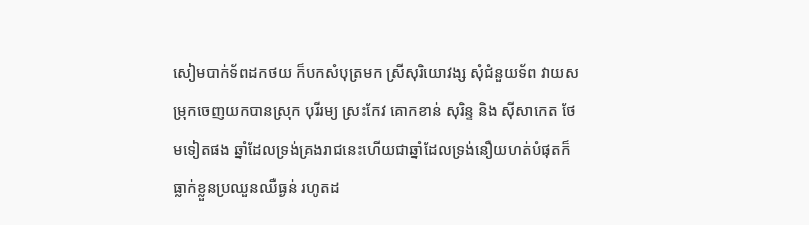សៀមបាក់ទ័ពដកថយ ក៏បកសំបុត្រមក ស្រីសុរិយោវង្ស សុំជំនួយទ័ព វាយសម្រុកចេញយកបានស្រុក បុរីរម្យ ស្រះកែវ គោកខាន់ សុរិន្ទ និង សុីសាកេត ថែមទៀតផង ឆ្នាំដែលទ្រង់គ្រងរាជនេះហើយជាឆ្នាំដែលទ្រង់នឿយហត់បំផុតក៏ធ្លាក់ខ្លួនប្រឈួនឈឺធ្ងន់ រហូតដ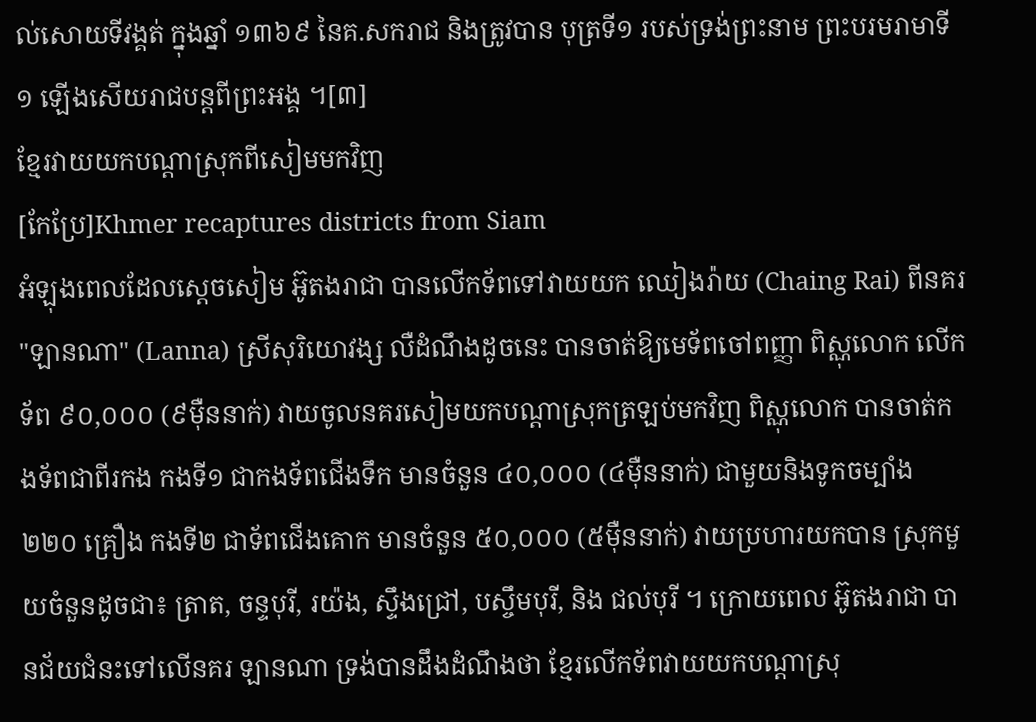ល់សោយទីវង្គត់ ក្នុងឆ្នាំ ១៣៦៩ នៃគ.សករាជ និងត្រូវបាន បុត្រទី១ របស់ទ្រង់ព្រះនាម ព្រះបរមរាមាទី១ ឡើងសើយរាជបន្តពីព្រះអង្គ ។[៣]
ខ្មែរវាយយកបណ្ដាស្រុកពីសៀមមកវិញ
[កែប្រែ]Khmer recaptures districts from Siam
អំឡុងពេលដែលស្ដេចសៀម អ៊ូតងរាជា បានលើកទ័ពទៅវាយយក ឈៀងរ៉ាយ (Chaing Rai) ពីនគរ "ឡានណា" (Lanna) ស្រីសុរិយោវង្ស លឺដំណឹងដូចនេះ បានចាត់ឱ្យមេទ័ពចៅពញ្ញា ពិស្ណុលោក លើកទ័ព ៩០,០០០ (៩មុឺននាក់) វាយចូលនគរសៀមយកបណ្ដាស្រុកត្រឡប់មកវិញ ពិស្ណុលោក បានចាត់កងទ័ពជាពីរកង កងទី១ ជាកងទ័ពជើងទឹក មានចំនួន ៤០,០០០ (៤មុឺននាក់) ជាមួយនិងទូកចម្បាំង ២២០ គ្រឿង កងទី២ ជាទ័ពជើងគោក មានចំនួន ៥០,០០០ (៥មុឺននាក់) វាយប្រហារយកបាន ស្រុកមួយចំនួនដូចជា៖ ត្រាត, ចន្ទបុរី, រយ៉ង, ស្ទឹងជ្រៅ, បស្ចឹមបុរី, និង ជល់បុរី ។ ក្រោយពេល អ៊ូតងរាជា បានជ័យជំនះទៅលើនគរ ឡានណា ទ្រង់បានដឹងដំណឹងថា ខ្មែរលើកទ័ពវាយយកបណ្ដាស្រុ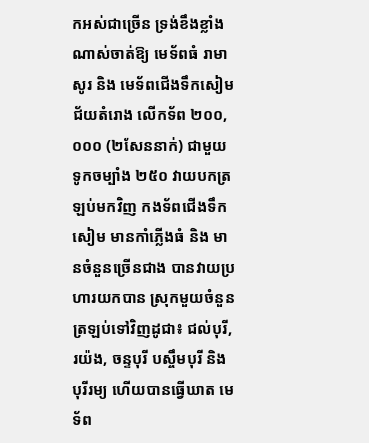កអស់ជាច្រើន ទ្រង់ខឹងខ្លាំងណាស់ចាត់ឱ្យ មេទ័ពធំ រាមាសូរ និង មេទ័ពជើងទឹកសៀម ជ័យតំរោង លើកទ័ព ២០០,០០០ (២សែននាក់) ជាមួយទូកចម្បាំង ២៥០ វាយបកត្រឡប់មកវិញ កងទ័ពជើងទឹកសៀម មានកាំភ្លើងធំ និង មានចំនួនច្រើនជាង បានវាយប្រហារយកបាន ស្រុកមួយចំនួន ត្រឡប់ទៅវិញដូជា៖ ជល់បុរី, រយ៉ង, ចន្ទបុរី បស្ចឹមបុរី និង បុរីរម្យ ហើយបានធ្វើឃាត មេទ័ព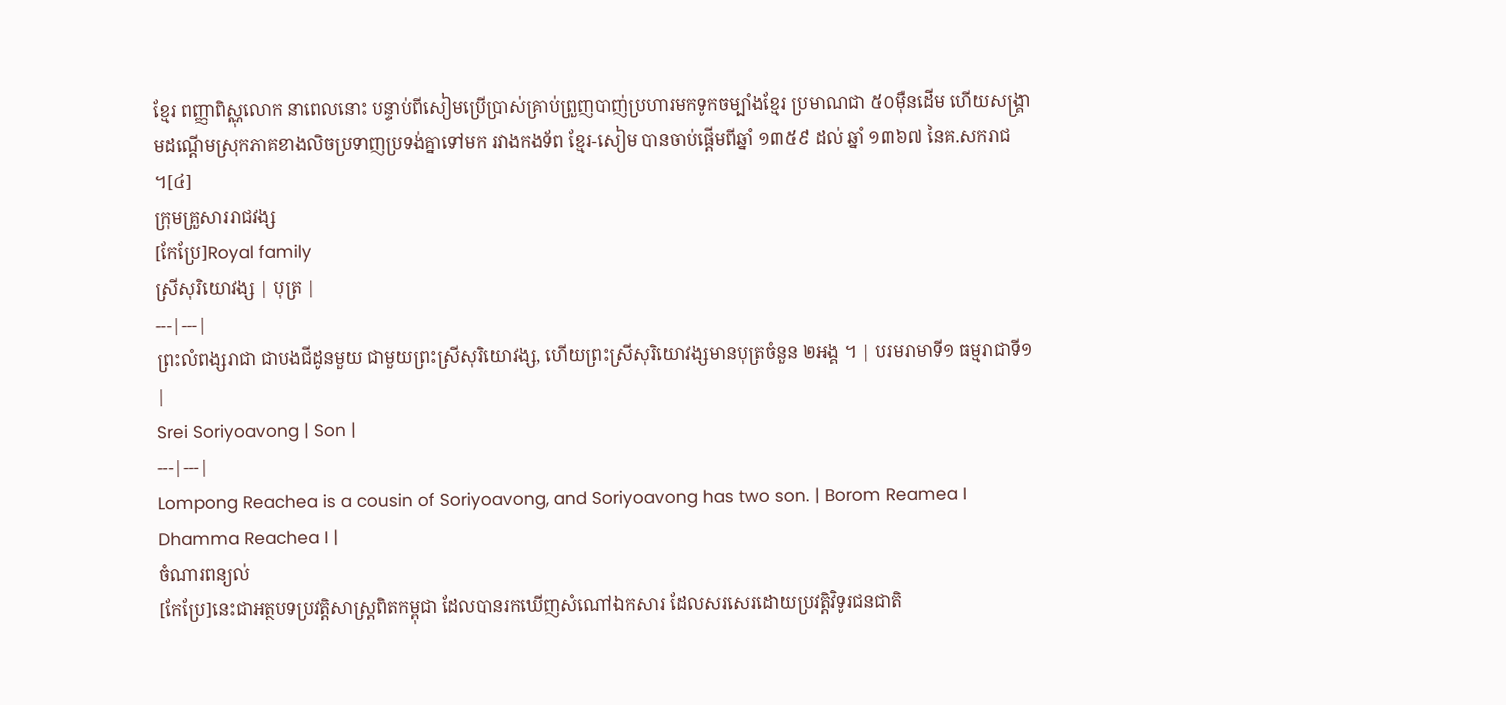ខ្មែរ ពញ្ញាពិស្ណុលោក នាពេលនោះ បន្ទាប់ពីសៀមប្រើប្រាស់គ្រាប់ព្រួញបាញ់ប្រហារមកទូកចម្បាំងខ្មែរ ប្រមាណជា ៥០មុឺនដើម ហើយសង្គ្រាមដណ្ដើមស្រុកភាគខាងលិចប្រទាញប្រទង់គ្នាទៅមក រវាងកងទ័ព ខ្មែរ-សៀម បានចាប់ផ្ដើមពីឆ្នាំ ១៣៥៩ ដល់ ឆ្នាំ ១៣៦៧ នៃគ.សករាជ ។[៤]
ក្រុមគ្រួសាររាជវង្ស
[កែប្រែ]Royal family
ស្រីសុរិយោវង្ស | បុត្រ |
---|---|
ព្រះលំពង្សរាជា ជាបងជីដូនមួយ ជាមួយព្រះស្រីសុរិយោវង្ស, ហើយព្រះស្រីសុរិយោវង្សមានបុត្រចំនួន ២អង្គ ។ | បរមរាមាទី១ ធម្មរាជាទី១ |
Srei Soriyoavong | Son |
---|---|
Lompong Reachea is a cousin of Soriyoavong, and Soriyoavong has two son. | Borom Reamea I Dhamma Reachea I |
ចំណារពន្យល់
[កែប្រែ]នេះជាអត្ថបទប្រវត្តិសាស្ត្រពិតកម្ពុជា ដែលបានរកឃើញសំណៅឯកសារ ដែលសរសេរដោយប្រវត្តិវិទូរជនជាតិ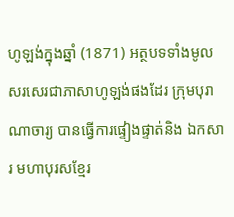ហូឡង់ក្នុងឆ្នាំ (1871) អត្ថបទទាំងមូលសរសេរជាភាសាហូឡង់ផងដែរ ក្រុមបុរាណាចារ្យ បានធ្វើការផ្ទៀងផ្ទាត់និង ឯកសារ មហាបុរសខ្មែរ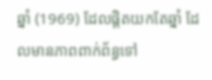ឆ្នាំ (1969) ដែលផ្ដិតយកតែឆ្នាំ ដែលមានភាពពាក់ព័ន្ធទៅ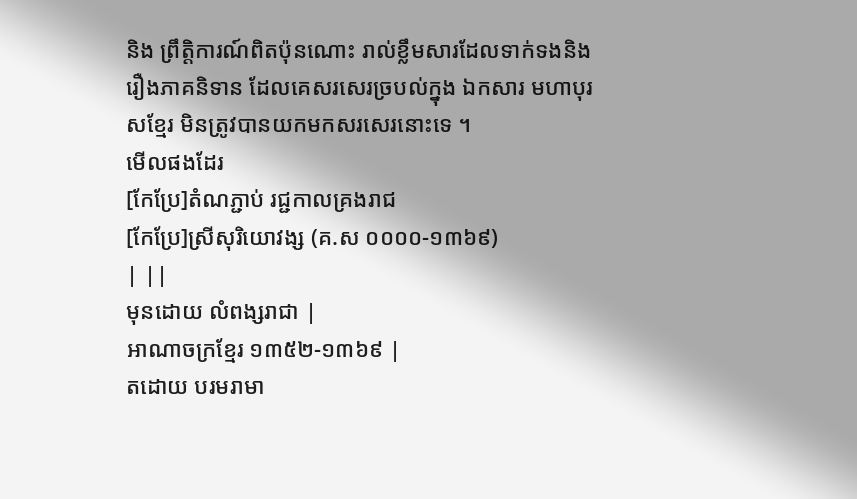និង ព្រឹត្តិការណ៍ពិតប៉ុនណោះ រាល់ខ្លឹមសារដែលទាក់ទងនិងរឿងភាគនិទាន ដែលគេសរសេរច្របល់ក្នុង ឯកសារ មហាបុរសខ្មែរ មិនត្រូវបានយកមកសរសេរនោះទេ ។
មើលផងដែរ
[កែប្រែ]តំណភ្ជាប់ រជ្ជកាលគ្រងរាជ
[កែប្រែ]ស្រីសុរិយោវង្ស (គ.ស ០០០០-១៣៦៩)
| ||
មុនដោយ លំពង្សរាជា |
អាណាចក្រខ្មែរ ១៣៥២-១៣៦៩ |
តដោយ បរមរាមា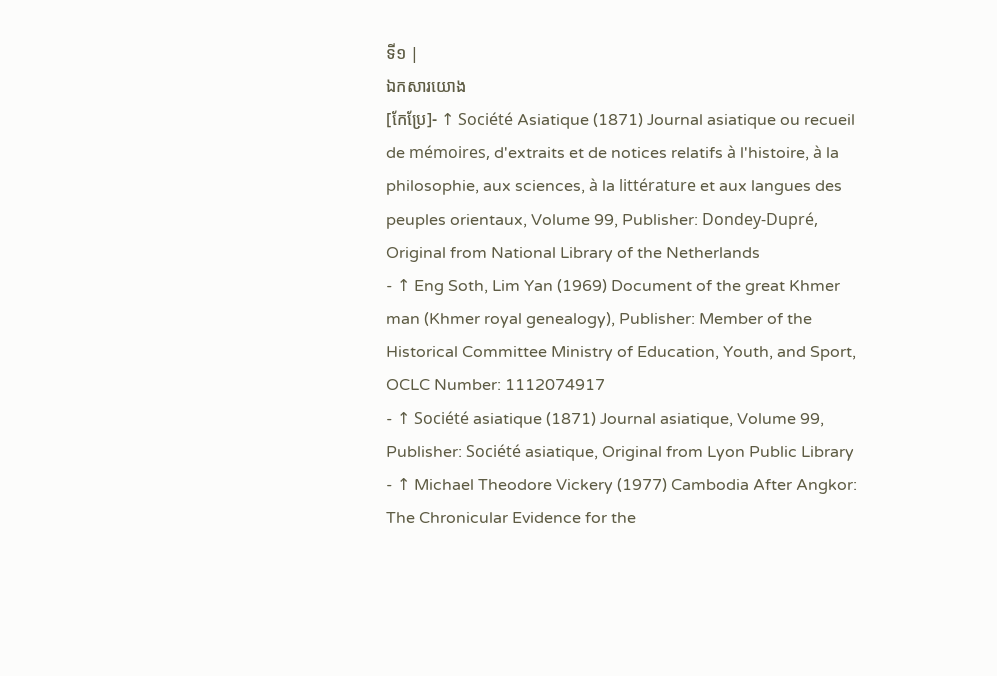ទី១ |
ឯកសារយោង
[កែប្រែ]- ↑ Société Asiatique (1871) Journal asiatique ou recueil de mémoires, d'extraits et de notices relatifs à l'histoire, à la philosophie, aux sciences, à la littérature et aux langues des peuples orientaux, Volume 99, Publisher: Dondey-Dupré, Original from National Library of the Netherlands
- ↑ Eng Soth, Lim Yan (1969) Document of the great Khmer man (Khmer royal genealogy), Publisher: Member of the Historical Committee Ministry of Education, Youth, and Sport, OCLC Number: 1112074917
- ↑ Société asiatique (1871) Journal asiatique, Volume 99, Publisher: Société asiatique, Original from Lyon Public Library
- ↑ Michael Theodore Vickery (1977) Cambodia After Angkor: The Chronicular Evidence for the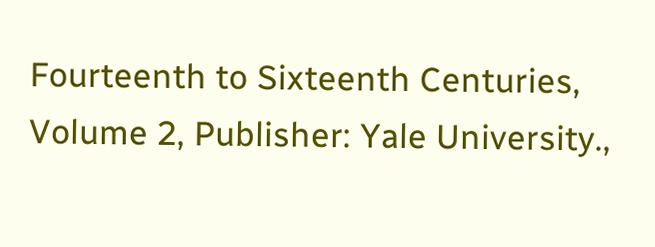Fourteenth to Sixteenth Centuries, Volume 2, Publisher: Yale University.,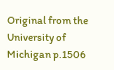Original from the University of Michigan p.1506